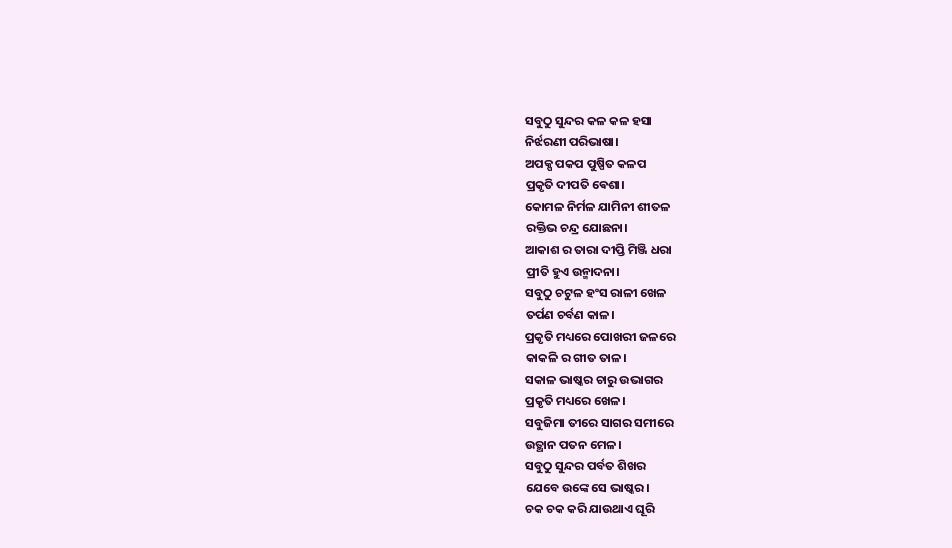ସବୁଠୁ ସୁନ୍ଦର କଳ କଳ ହସା
ନିର୍ଝରଣୀ ପରିଭାଷା।
ଅପକ୍ପ ପକପ ପୁଷ୍ପିତ କଳପ
ପ୍ରକୃତି ଦୀପତି ଵେଶା।
କୋମଳ ନିର୍ମଳ ଯାମିନୀ ଶୀତଳ
ରକ୍ତିଭ ଚନ୍ଦ୍ର ଯୋଛନା।
ଆକାଶ ର ତାରା ଦୀପ୍ତି ମିଞ୍ଜି ଧରା
ପ୍ରୀତି ହୁଏ ଉନ୍ମାଦନା।
ସବୁଠୁ ଚଟୁଳ ହଂସ ରାଳୀ ଖେଳ
ତର୍ପଣ ଚର୍ବଣ କାଳ।
ପ୍ରକୃତି ମଧ୍ୟରେ ପୋଖରୀ ଜଳରେ
କାକଳି ର ଗୀତ ତାଳ।
ସକାଳ ଭାଷ୍କର ଚାରୁ ଉଭାଗର
ପ୍ରକୃତି ମଧ୍ୟରେ ଖେଳ।
ସବୁଜିମା ତୀରେ ସାଗର ସମୀରେ
ଉତ୍ଥାନ ପତନ ମେଳ।
ସବୁଠୁ ସୁନ୍ଦର ପର୍ବତ ଶିଖର
ଯେବେ ଉଙ୍କେ ସେ ଭାଷ୍କର।
ଚକ ଚକ କରି ଯାଉଥାଏ ଘୂରି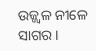ଉଜ୍ଜ୍ବଳ ନୀଳେ ସାଗର ।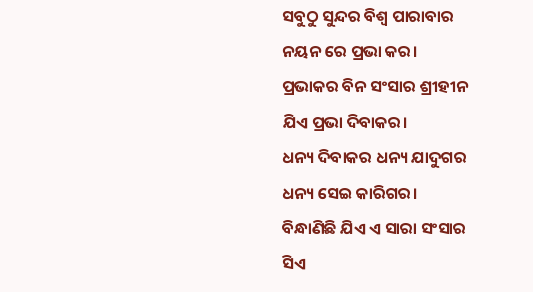ସବୁଠୁ ସୁନ୍ଦର ବିଶ୍ଵ ପାରାବାର
ନୟନ ରେ ପ୍ରଭା କର।
ପ୍ରଭାକର ବିନ ସଂସାର ଶ୍ରୀହୀନ
ଯିଏ ପ୍ରଭା ଦିବାକର।
ଧନ୍ୟ ଦିବାକର ଧନ୍ୟ ଯାଦୁଗର
ଧନ୍ୟ ସେଇ କାରିଗର।
ବିନ୍ଧାଣିଛି ଯିଏ ଏ ସାରା ସଂସାର
ସିଏ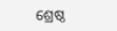ଶ୍ରେଷ୍ଠ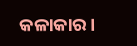କଳାକାର।